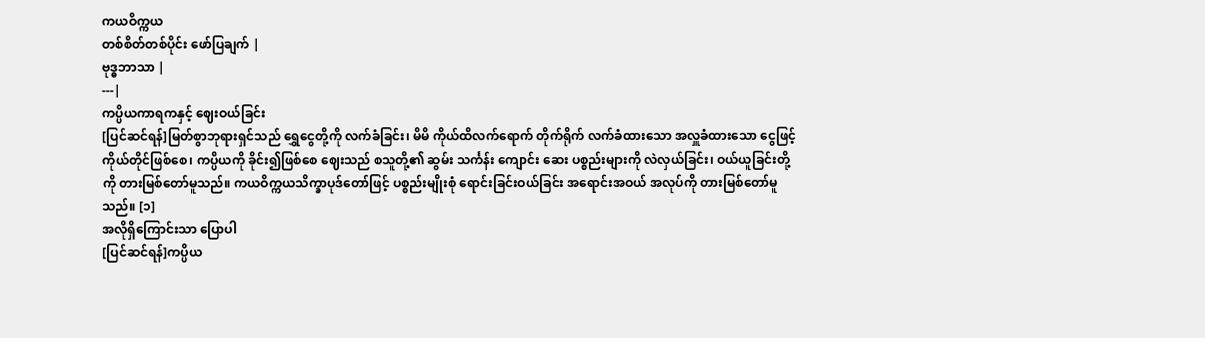ကယဝိက္ကယ
တစ်စိတ်တစ်ပိုင်း ဖော်ပြချက် |
ဗုဒ္ဓဘာသာ |
---|
ကပ္ပိယကာရကနှင့် ဈေးဝယ်ခြင်း
[ပြင်ဆင်ရန်]မြတ်စွာဘုရားရှင်သည် ရွှေငွေတို့ကို လက်ခံခြင်း၊ မိမိ ကိုယ်ထိလက်ရောက် တိုက်ရိုက် လက်ခံထားသော အလှူခံထားသော ငွေဖြင့် ကိုယ်တိုင်ဖြစ်စေ၊ ကပ္ပိယကို ခိုင်း၍ဖြစ်စေ ဈေးသည် စသူတို့၏ ဆွမ်း သင်္ကန်း ကျောင်း ဆေး ပစ္စည်းများကို လဲလှယ်ခြင်း၊ ဝယ်ယူခြင်းတို့ကို တားမြစ်တော်မူသည်။ ကယဝိက္ကယသိက္ခာပုဒ်တော်ဖြင့် ပစ္စည်းမျိုးစုံ ရောင်းခြင်းဝယ်ခြင်း အရောင်းအဝယ် အလုပ်ကို တားမြစ်တော်မူသည်။ [၁]
အလိုရှိကြောင်းသာ ပြောပါ
[ပြင်ဆင်ရန်]ကပ္ပိယ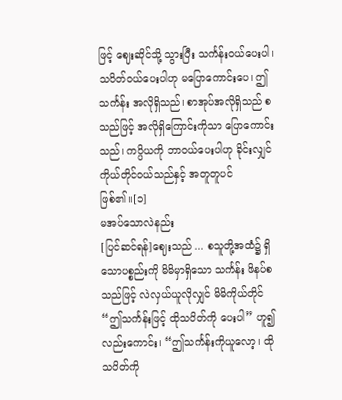ဖြင့် ဈေးဆိုင်သို့ သွားပြီး သင်္ကန်းဝယ်ပေးပါ၊ သပိတ်ဝယ်ပေးပါဟု မပြောကောင်းပေ၊ ဤသင်္ကန်း အလိုရှိသည်၊ စာအုပ်အလိုရှိသည် စသည်ဖြင့် အလိုရှိကြောင်းကိုသာ ပြောကောင်းသည်၊ ကပ္ပိယကို ဘာဝယ်ပေးပါဟု ခိုင်းလျှင် ကိုယ်တိုင်ဝယ်သည်နှင့် အတူတူပင် ဖြစ်၏။[၁]
မအပ်သောလဲနည်း
[ပြင်ဆင်ရန်]ဈေးသည် ... စသူတို့အထံ၌ ရှိသောပစ္စည်းကို မိမိမှာရှိသော သင်္ကန်း ဖိနပ်စသည်ဖြင့် လဲလှယ်ယူလိုလျှင် မိမိကိုယ်တိုင် “ဤသင်္ကန်းဖြင့် ထိုသပိတ်ကို ပေးပါ” ဟူ၍ လည်းကောင်း၊ “ဤသင်္ကန်းကိုယူလော့၊ ထိုသပိတ်ကို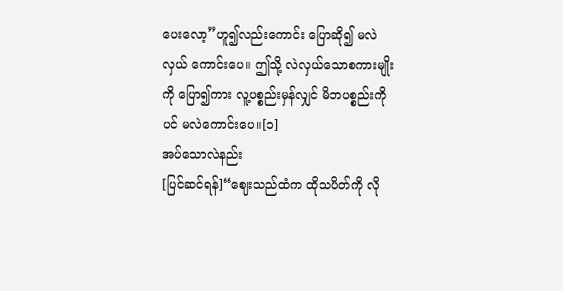ပေးလော့”ဟူ၍လည်းကောင်း ပြောဆို၍ မလဲလှယ် ကောင်းပေ။ ဤသို့ လဲလှယ်သောစကားမျိုးကို ပြော၍ကား လူ့ပစ္စည်းမှန်လျှင် မိဘပစ္စည်းကိုပင် မလဲကောင်းပေ။[၁]
အပ်သောလဲနည်း
[ပြင်ဆင်ရန်]“ဈေးသည်ထံက ထိုသပိတ်ကို လို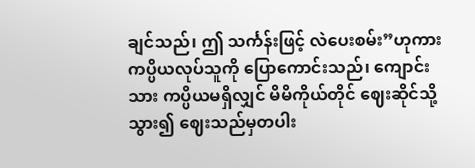ချင်သည်၊ ဤ သင်္ကန်းဖြင့် လဲပေးစမ်း”ဟုကား ကပ္ပိယလုပ်သူကို ပြောကောင်းသည်၊ ကျောင်းသား ကပ္ပိယမရှိလျှင် မိမိကိုယ်တိုင် ဈေးဆိုင်သို့သွား၍ ဈေးသည်မှတပါး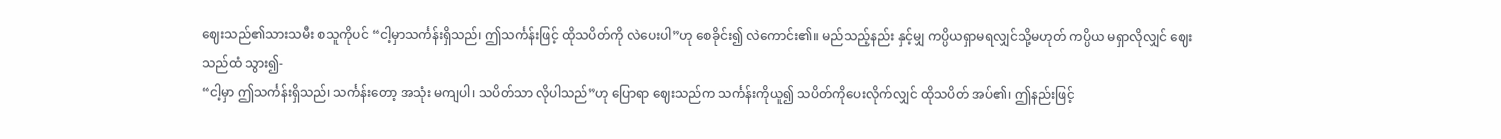ဈေးသည်၏သားသမီး စသူကိုပင် “ငါ့မှာသင်္ကန်းရှိသည်၊ ဤသင်္ကန်းဖြင့် ထိုသပိတ်ကို လဲပေးပါ”ဟု စေခိုင်း၍ လဲကောင်း၏။ မည်သည့်နည်း နှင့်မျှ ကပ္ပိယရှာမရလျှင်သို့မဟုတ် ကပ္ပိယ မရှာလိုလျှင် ဈေးသည်ထံ သွား၍-
“ငါ့မှာ ဤသင်္ကန်းရှိသည်၊ သင်္ကန်းတော့ အသုံး မကျပါ၊ သပိတ်သာ လိုပါသည်”ဟု ပြောရာ ဈေးသည်က သင်္ကန်းကိုယူ၍ သပိတ်ကိုပေးလိုက်လျှင် ထိုသပိတ် အပ်၏၊ ဤနည်းဖြင့်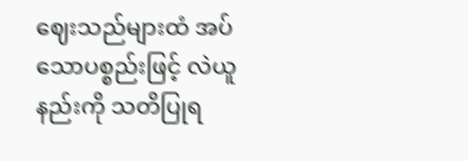ဈေးသည်များထံ အပ်သောပစ္စည်းဖြင့် လဲယူ နည်းကို သတိပြုရ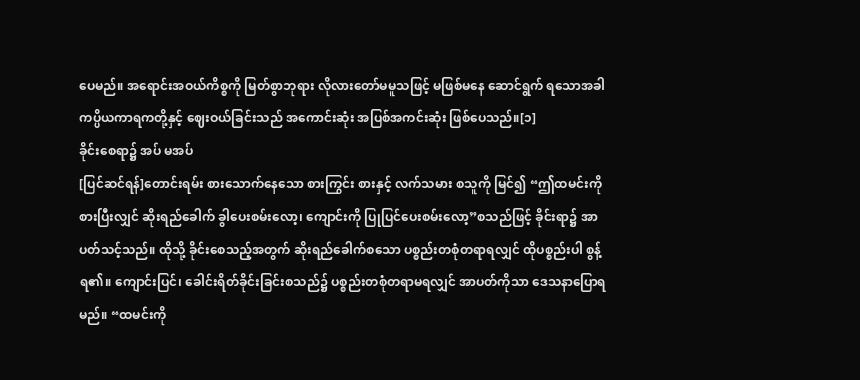ပေမည်။ အရောင်းအဝယ်ကိစ္စကို မြတ်စွာဘုရား လိုလားတော်မမူသဖြင့် မဖြစ်မနေ ဆောင်ရွက် ရသောအခါ ကပ္ပိယကာရကတို့နှင့် ဈေးဝယ်ခြင်းသည် အကောင်းဆုံး အပြစ်အကင်းဆုံး ဖြစ်ပေသည်။[၁]
ခိုင်းစေရာ၌ အပ် မအပ်
[ပြင်ဆင်ရန်]တောင်းရမ်း စားသောက်နေသော စားကြွင်း စားနှင့် လက်သမား စသူကို မြင်၍ “ဤထမင်းကို စားပြီးလျှင် ဆိုးရည်ခေါက် ခွါပေးစမ်းလော့၊ ကျောင်းကို ပြုပြင်ပေးစမ်းလော့”စသည်ဖြင့် ခိုင်းရာ၌ အာပတ်သင့်သည်။ ထိုသို့ ခိုင်းစေသည့်အတွက် ဆိုးရည်ခေါက်စသော ပစ္စည်းတစုံတရာရလျှင် ထိုပစ္စည်းပါ စွန့်ရ၏။ ကျောင်းပြင်၊ ခေါင်းရိတ်ခိုင်းခြင်းစသည်၌ ပစ္စည်းတစုံတရာမရလျှင် အာပတ်ကိုသာ ဒေသနာပြောရမည်။ “ထမင်းကို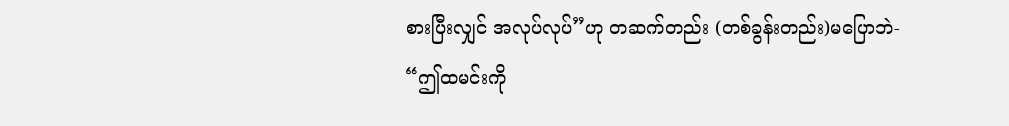စားပြီးလျှင် အလုပ်လုပ်”ဟု တဆက်တည်း (တစ်ခွန်းတည်း)မပြောဘဲ-
“ဤထမင်းကို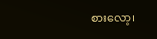စားလော့၊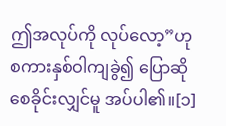ဤအလုပ်ကို လုပ်လော့”ဟု စကားနှစ်ဝါကျခွဲ၍ ပြောဆိုစေခိုင်းလျှင်မူ အပ်ပါ၏။[၁]